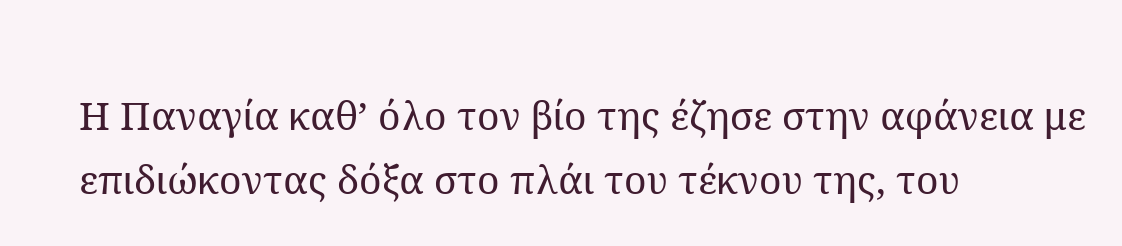Η Παναγία καθ’ όλο τον βίο της έζησε στην αφάνεια με επιδιώκοντας δόξα στο πλάι του τέκνου της, του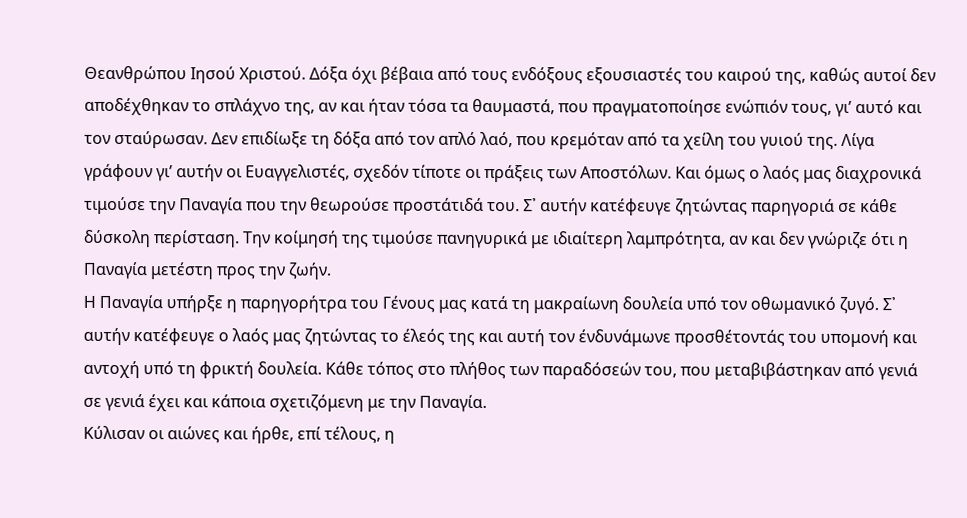Θεανθρώπου Ιησού Χριστού. Δόξα όχι βέβαια από τους ενδόξους εξουσιαστές του καιρού της, καθώς αυτοί δεν αποδέχθηκαν το σπλάχνο της, αν και ήταν τόσα τα θαυμαστά, που πραγματοποίησε ενώπιόν τους, γι’ αυτό και τον σταύρωσαν. Δεν επιδίωξε τη δόξα από τον απλό λαό, που κρεμόταν από τα χείλη του γυιού της. Λίγα γράφουν γι’ αυτήν οι Ευαγγελιστές, σχεδόν τίποτε οι πράξεις των Αποστόλων. Και όμως ο λαός μας διαχρονικά τιμούσε την Παναγία που την θεωρούσε προστάτιδά του. Σ᾿ αυτήν κατέφευγε ζητώντας παρηγοριά σε κάθε δύσκολη περίσταση. Την κοίμησή της τιμούσε πανηγυρικά με ιδιαίτερη λαμπρότητα, αν και δεν γνώριζε ότι η Παναγία μετέστη προς την ζωήν.
Η Παναγία υπήρξε η παρηγορήτρα του Γένους μας κατά τη μακραίωνη δουλεία υπό τον οθωμανικό ζυγό. Σ᾿ αυτήν κατέφευγε ο λαός μας ζητώντας το έλεός της και αυτή τον ένδυνάμωνε προσθέτοντάς του υπομονή και αντοχή υπό τη φρικτή δουλεία. Κάθε τόπος στο πλήθος των παραδόσεών του, που μεταβιβάστηκαν από γενιά σε γενιά έχει και κάποια σχετιζόμενη με την Παναγία.
Κύλισαν οι αιώνες και ήρθε, επί τέλους, η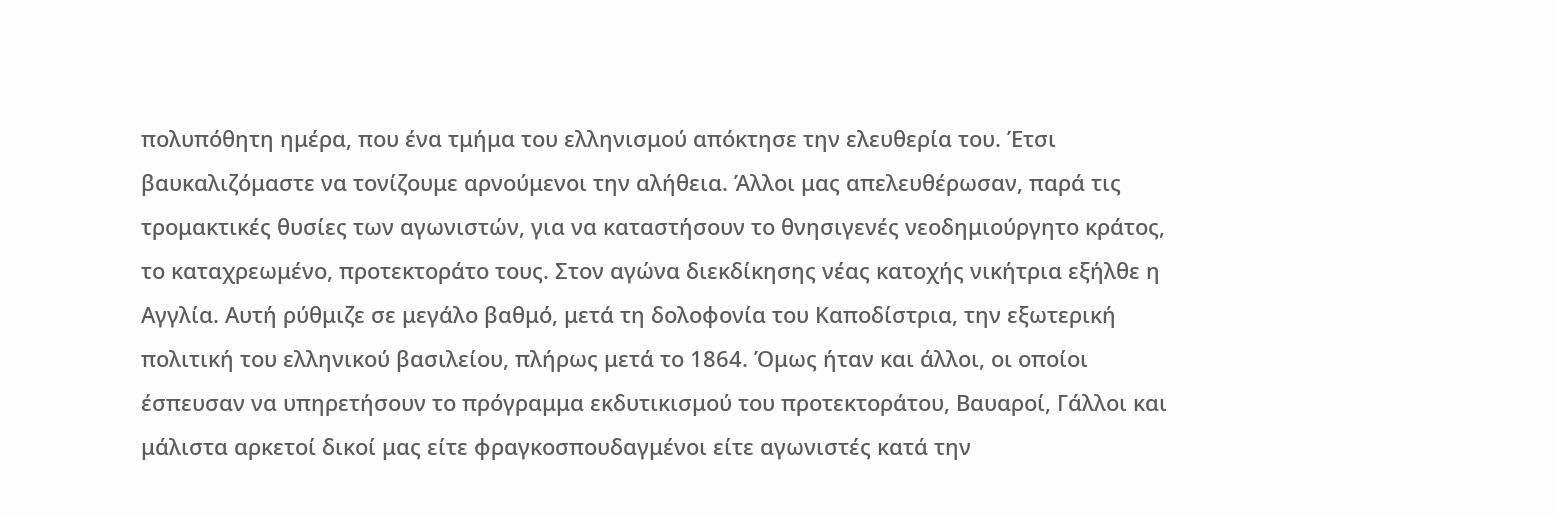πολυπόθητη ημέρα, που ένα τμήμα του ελληνισμού απόκτησε την ελευθερία του. Έτσι βαυκαλιζόμαστε να τονίζουμε αρνούμενοι την αλήθεια. Άλλοι μας απελευθέρωσαν, παρά τις τρομακτικές θυσίες των αγωνιστών, για να καταστήσουν το θνησιγενές νεοδημιούργητο κράτος, το καταχρεωμένο, προτεκτοράτο τους. Στον αγώνα διεκδίκησης νέας κατοχής νικήτρια εξήλθε η Αγγλία. Αυτή ρύθμιζε σε μεγάλο βαθμό, μετά τη δολοφονία του Καποδίστρια, την εξωτερική πολιτική του ελληνικού βασιλείου, πλήρως μετά το 1864. Όμως ήταν και άλλοι, οι οποίοι έσπευσαν να υπηρετήσουν το πρόγραμμα εκδυτικισμού του προτεκτοράτου, Βαυαροί, Γάλλοι και μάλιστα αρκετοί δικοί μας είτε φραγκοσπουδαγμένοι είτε αγωνιστές κατά την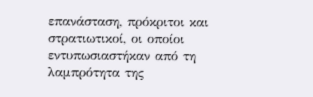επανάσταση, πρόκριτοι και στρατιωτικοί, οι οποίοι εντυπωσιαστήκαν από τη λαμπρότητα της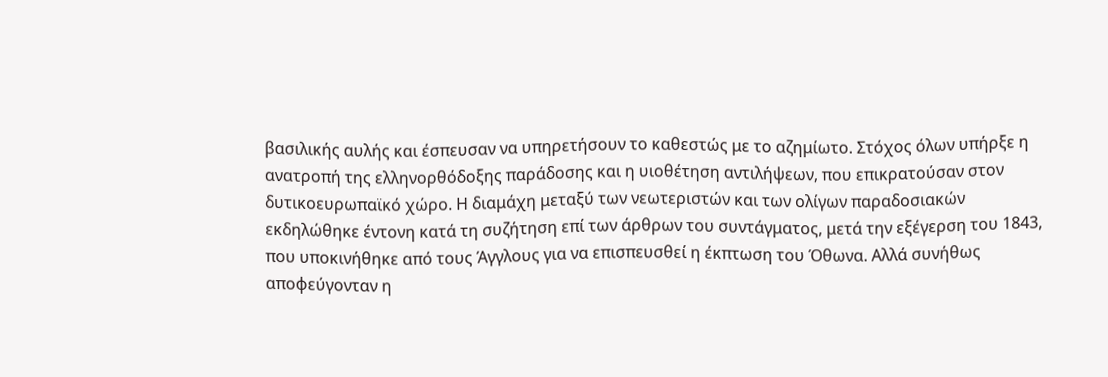βασιλικής αυλής και έσπευσαν να υπηρετήσουν το καθεστώς με το αζημίωτο. Στόχος όλων υπήρξε η ανατροπή της ελληνορθόδοξης παράδοσης και η υιοθέτηση αντιλήψεων, που επικρατούσαν στον δυτικοευρωπαϊκό χώρο. Η διαμάχη μεταξύ των νεωτεριστών και των ολίγων παραδοσιακών εκδηλώθηκε έντονη κατά τη συζήτηση επί των άρθρων του συντάγματος, μετά την εξέγερση του 1843, που υποκινήθηκε από τους Άγγλους για να επισπευσθεί η έκπτωση του Όθωνα. Αλλά συνήθως αποφεύγονταν η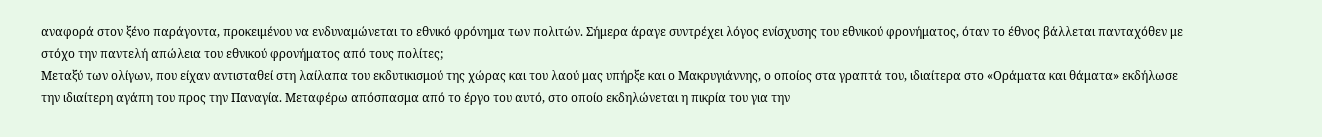αναφορά στον ξένο παράγοντα, προκειμένου να ενδυναμώνεται το εθνικό φρόνημα των πολιτών. Σήμερα άραγε συντρέχει λόγος ενίσχυσης του εθνικού φρονήματος, όταν το έθνος βάλλεται πανταχόθεν με στόχο την παντελή απώλεια του εθνικού φρονήματος από τους πολίτες;
Μεταξύ των ολίγων, που είχαν αντισταθεί στη λαίλαπα του εκδυτικισμού της χώρας και του λαού μας υπήρξε και ο Μακρυγιάννης, ο οποίος στα γραπτά του, ιδιαίτερα στο «Οράματα και θάματα» εκδήλωσε την ιδιαίτερη αγάπη του προς την Παναγία. Μεταφέρω απόσπασμα από το έργο του αυτό, στο οποίο εκδηλώνεται η πικρία του για την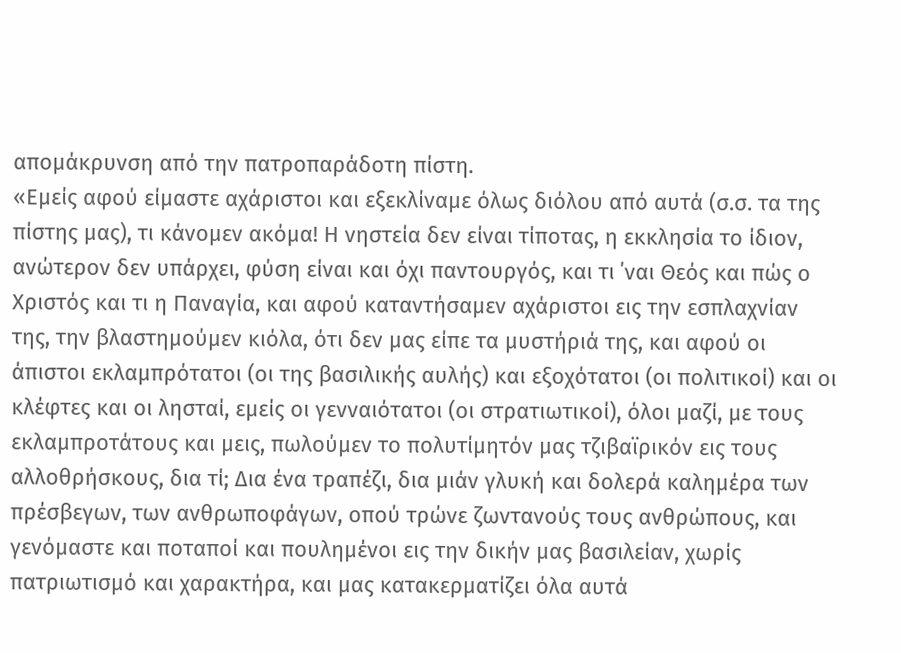απομάκρυνση από την πατροπαράδοτη πίστη.
«Εμείς αφού είμαστε αχάριστοι και εξεκλίναμε όλως διόλου από αυτά (σ.σ. τα της πίστης μας), τι κάνομεν ακόμα! Η νηστεία δεν είναι τίποτας, η εκκλησία το ίδιον, ανώτερον δεν υπάρχει, φύση είναι και όχι παντουργός, και τι ΄ναι Θεός και πώς ο Χριστός και τι η Παναγία, και αφού καταντήσαμεν αχάριστοι εις την εσπλαχνίαν της, την βλαστημούμεν κιόλα, ότι δεν μας είπε τα μυστήριά της, και αφού οι άπιστοι εκλαμπρότατοι (οι της βασιλικής αυλής) και εξοχότατοι (οι πολιτικοί) και οι κλέφτες και οι λησταί, εμείς οι γενναιότατοι (οι στρατιωτικοί), όλοι μαζί, με τους εκλαμπροτάτους και μεις, πωλούμεν το πολυτίμητόν μας τζιβαϊρικόν εις τους αλλοθρήσκους, δια τί; Δια ένα τραπέζι, δια μιάν γλυκή και δολερά καλημέρα των πρέσβεγων, των ανθρωποφάγων, οπού τρώνε ζωντανούς τους ανθρώπους, και γενόμαστε και ποταποί και πουλημένοι εις την δικήν μας βασιλείαν, χωρίς πατριωτισμό και χαρακτήρα, και μας κατακερματίζει όλα αυτά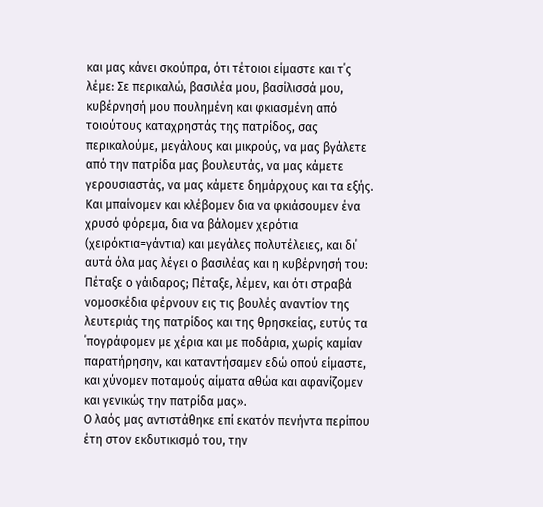και μας κάνει σκούπρα, ότι τέτοιοι είμαστε και τ΄ς λέμε: Σε περικαλώ, βασιλέα μου, βασίλισσά μου, κυβέρνησή μου πουλημένη και φκιασμένη από τοιούτους καταχρηστάς της πατρίδος, σας περικαλούμε, μεγάλους και μικρούς, να μας βγάλετε από την πατρίδα μας βουλευτάς, να μας κάμετε γερουσιαστάς, να μας κάμετε δημάρχους και τα εξής. Και μπαίνομεν και κλέβομεν δια να φκιάσουμεν ένα χρυσό φόρεμα, δια να βάλομεν χερότια (χειρόκτια=γάντια) και μεγάλες πολυτέλειες, και δι΄ αυτά όλα μας λέγει ο βασιλέας και η κυβέρνησή του: Πέταξε ο γάιδαρος; Πέταξε, λέμεν, και ότι στραβά νομοσκέδια φέρνουν εις τις βουλές αναντίον της λευτεριάς της πατρίδος και της θρησκείας, ευτύς τα ΄πογράφομεν με χέρια και με ποδάρια, χωρίς καμίαν παρατήρησην, και καταντήσαμεν εδώ οπού είμαστε, και χύνομεν ποταμούς αίματα αθώα και αφανίζομεν και γενικώς την πατρίδα μας».
Ο λαός μας αντιστάθηκε επί εκατόν πενήντα περίπου έτη στον εκδυτικισμό του, την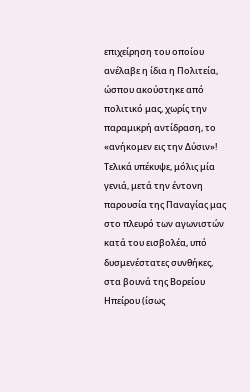επιχείρηση του οποίου ανέλαβε η ίδια η Πολιτεία, ώσπου ακούστηκε από πολιτικό μας, χωρίς την παραμικρή αντίδραση, το «ανήκομεν εις την Δύσιν»! Τελικά υπέκυψε, μόλις μία γενιά, μετά την έντονη παρουσία της Παναγίας μας στο πλευρό των αγωνιστών κατά του εισβολέα, υπό δυσμενέστατες συνθήκες, στα βουνά της Βορείου Ηπείρου (ίσως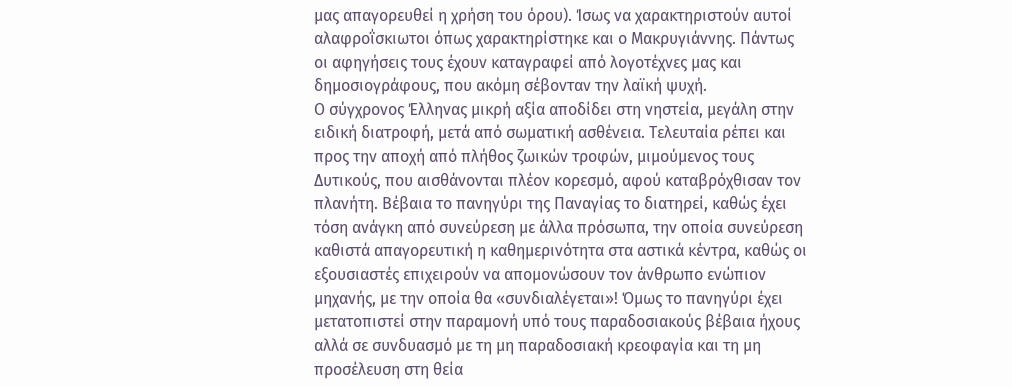μας απαγορευθεί η χρήση του όρου). Ίσως να χαρακτηριστούν αυτοί αλαφροΐσκιωτοι όπως χαρακτηρίστηκε και ο Μακρυγιάννης. Πάντως οι αφηγήσεις τους έχουν καταγραφεί από λογοτέχνες μας και δημοσιογράφους, που ακόμη σέβονταν την λαϊκή ψυχή.
Ο σύγχρονος Έλληνας μικρή αξία αποδίδει στη νηστεία, μεγάλη στην ειδική διατροφή, μετά από σωματική ασθένεια. Τελευταία ρέπει και προς την αποχή από πλήθος ζωικών τροφών, μιμούμενος τους Δυτικούς, που αισθάνονται πλέον κορεσμό, αφού καταβρόχθισαν τον πλανήτη. Βέβαια το πανηγύρι της Παναγίας το διατηρεί, καθώς έχει τόση ανάγκη από συνεύρεση με άλλα πρόσωπα, την οποία συνεύρεση καθιστά απαγορευτική η καθημερινότητα στα αστικά κέντρα, καθώς οι εξουσιαστές επιχειρούν να απομονώσουν τον άνθρωπο ενώπιον μηχανής, με την οποία θα «συνδιαλέγεται»! Όμως το πανηγύρι έχει μετατοπιστεί στην παραμονή υπό τους παραδοσιακούς βέβαια ήχους αλλά σε συνδυασμό με τη μη παραδοσιακή κρεοφαγία και τη μη προσέλευση στη θεία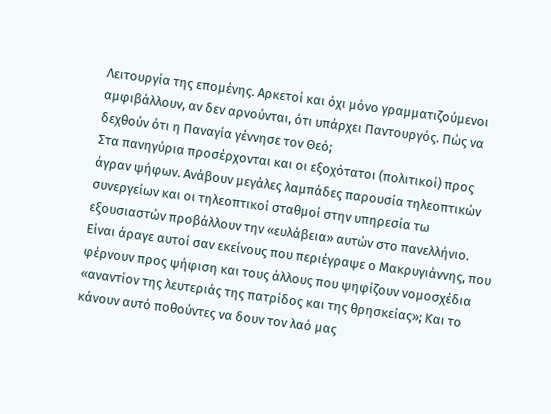Λειτουργία της επομένης. Αρκετοί και όχι μόνο γραμματιζούμενοι αμφιβάλλουν, αν δεν αρνούνται, ότι υπάρχει Παντουργός. Πώς να δεχθούν ότι η Παναγία γέννησε τον Θεό;
Στα πανηγύρια προσέρχονται και οι εξοχότατοι (πολιτικοί) προς άγραν ψήφων. Ανάβουν μεγάλες λαμπάδες παρουσία τηλεοπτικών συνεργείων και οι τηλεοπτικοί σταθμοί στην υπηρεσία τω εξουσιαστών προβάλλουν την «ευλάβεια» αυτών στο πανελλήνιο. Είναι άραγε αυτοί σαν εκείνους που περιέγραψε ο Μακρυγιάννης, που φέρνουν προς ψήφιση και τους άλλους που ψηφίζουν νομοσχέδια «αναντίον της λευτεριάς της πατρίδος και της θρησκείας»; Και το κάνουν αυτό ποθούντες να δουν τον λαό μας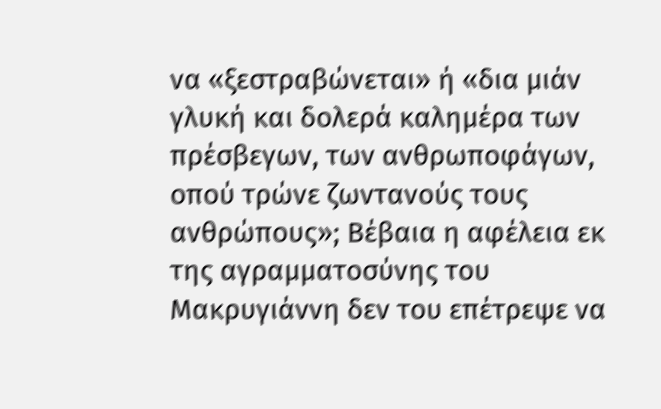να «ξεστραβώνεται» ή «δια μιάν γλυκή και δολερά καλημέρα των πρέσβεγων, των ανθρωποφάγων, οπού τρώνε ζωντανούς τους ανθρώπους»; Βέβαια η αφέλεια εκ της αγραμματοσύνης του Μακρυγιάννη δεν του επέτρεψε να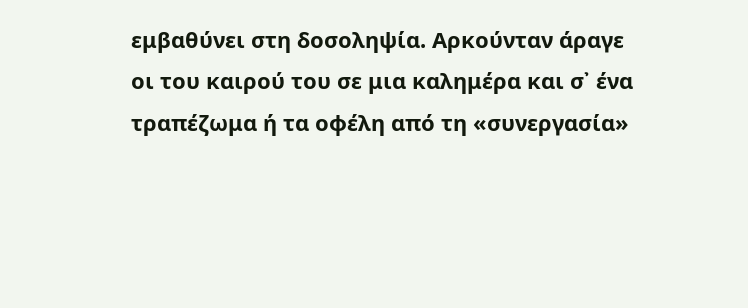εμβαθύνει στη δοσοληψία. Αρκούνταν άραγε οι του καιρού του σε μια καλημέρα και σ᾿ ένα τραπέζωμα ή τα οφέλη από τη «συνεργασία»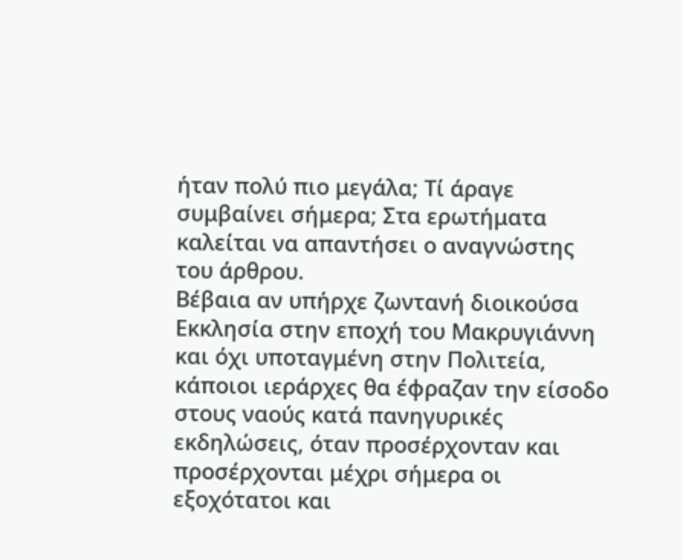ήταν πολύ πιο μεγάλα; Τί άραγε συμβαίνει σήμερα; Στα ερωτήματα καλείται να απαντήσει ο αναγνώστης του άρθρου.
Βέβαια αν υπήρχε ζωντανή διοικούσα Εκκλησία στην εποχή του Μακρυγιάννη και όχι υποταγμένη στην Πολιτεία, κάποιοι ιεράρχες θα έφραζαν την είσοδο στους ναούς κατά πανηγυρικές εκδηλώσεις, όταν προσέρχονταν και προσέρχονται μέχρι σήμερα οι εξοχότατοι και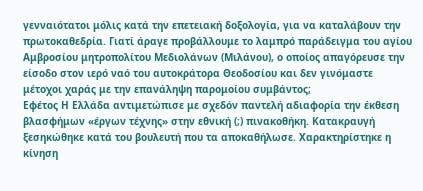γενναιότατοι μόλις κατά την επετειακή δοξολογία, για να καταλάβουν την πρωτοκαθεδρία. Γιατί άραγε προβάλλουμε το λαμπρό παράδειγμα του αγίου Αμβροσίου μητροπολίτου Μεδιολάνων (Μιλάνου), ο οποίος απαγόρευσε την είσοδο στον ιερό ναό του αυτοκράτορα Θεοδοσίου και δεν γινόμαστε μέτοχοι χαράς με την επανάληψη παρομοίου συμβάντος;
Εφέτος Η Ελλάδα αντιμετώπισε με σχεδόν παντελή αδιαφορία την έκθεση βλασφήμων «έργων τέχνης» στην εθνική (;) πινακοθήκη. Κατακραυγή ξεσηκώθηκε κατά του βουλευτή που τα αποκαθήλωσε. Χαρακτηρίστηκε η κίνηση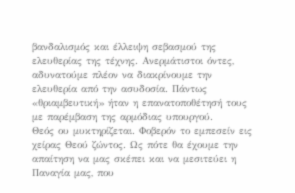βανδαλισμός και έλλειψη σεβασμού της ελευθερίας της τέχνης. Ανερμάτιστοι όντες, αδυνατούμε πλέον να διακρίνουμε την ελευθερία από την ασυδοσία. Πάντως «θριαμβευτική» ήταν η επανατοποθέτησή τους με παρέμβαση της αρμόδιας υπουργού.
Θεός ου μυκτηρίζεται. Φοβερόν το εμπεσείν εις χείρας Θεού ζώντος. Ως πότε θα έχουμε την απαίτηση να μας σκέπει και να μεσιτεύει η Παναγία μας, που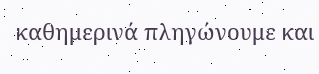καθημερινά πληγώνουμε και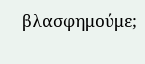βλασφημούμε;